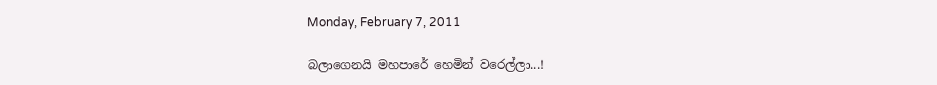Monday, February 7, 2011

බලාගෙනයි මහපාරේ හෙමින් වරෙල්ලා...!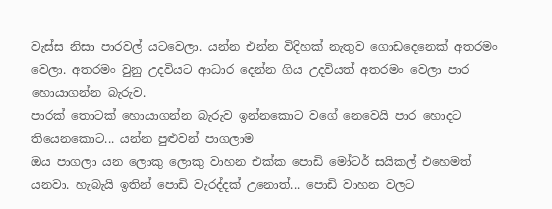වැස්ස නිසා පාරවල් යටවෙලා. යන්න එන්න විදිහක් නැතුව ගොඩදෙනෙක් අතරමං වෙලා. අතරමං වුනු උදවියට ආධාර දෙන්න ගිය උදවියත් අතරමං වෙලා පාර හොයාගන්න බැරුව.
පාරක් තොටක් හොයාගන්න බැරුව ඉන්නකොට වගේ නෙවෙයි පාර හොදට තියෙනකොට... යන්න පුළුවන් පාගලාම
ඔය පාගලා යන ලොකු ලොකු වාහන එක්ක පොඩි මෝටර් සයිකල් එහෙමත් යනවා. හැබැයි ඉතින් පොඩි වැරද්දක් උනොත්... පොඩි වාහන වලට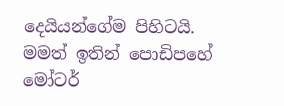දෙයියන්ගේම පිහිටයි. මමත් ඉතින් පොඩිපහේ මෝටර්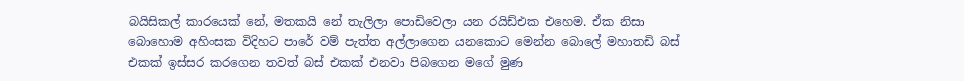බයිසිකල් කාරයෙක් නේ, මතකයි නේ තැලිලා පොඩිවෙලා යන රයිඩ්එක එහෙම. ඒක නිසා බොහොම අහිංසක විදිහට පාරේ වම් පැත්ත අල්ලාගෙන යනකොට මෙන්න බොලේ මහාතඩි බස් එකක් ඉස්සර කරගෙන තවත් බස් එකක් එනවා පිබගෙන මගේ මුණ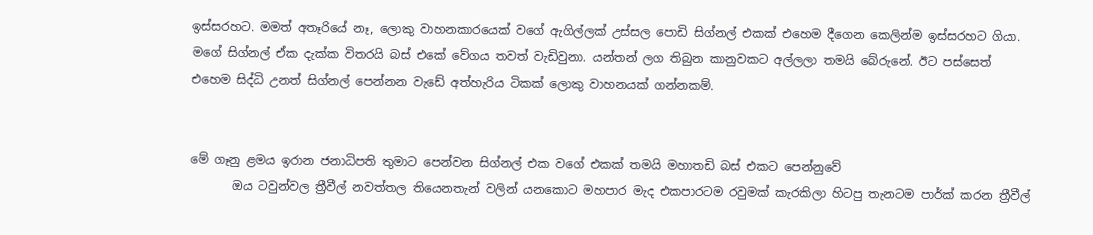ඉස්සරහට. මමත් අතෑරියේ නෑ, ලොකු වාහනකාරයෙක් වගේ ඇගිල්ලක් උස්සල පොඩි සිග්නල් එකක් එහෙම දීගෙන කෙලින්ම ඉස්සරහට ගියා. මගේ සිග්නල් ඒක දැක්ක විතරයි බස් එකේ වේගය තවත් වැඩිවුනා. යන්තන් ලග තිබුන කානුවකට අල්ලලා තමයි බේරුනේ. ඊට පස්සෙත් එහෙම සිද්ධි උනත් සිග්නල් පෙන්නන වැඩේ අත්හැරිය ටිකක් ලොකු වාහනයක් ගන්නකම්.


මේ ගෑනු ළමය ඉරාන ජනාධිපති තුමාට පෙන්වන සිග්නල් එක වගේ එකක් තමයි මහාතඩි බස් එකට පෙන්නුවේ
       ඔය ටවුන්වල ත්‍රීවීල් නවත්තල තියෙනතැන් වලින් යනකොට මහපාර මැද එකපාරටම රවුමක් කැරකිලා හිටපු තැනටම පාර්ක් කරන ත්‍රීවීල්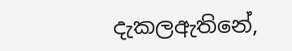දැකලඇතිනේ,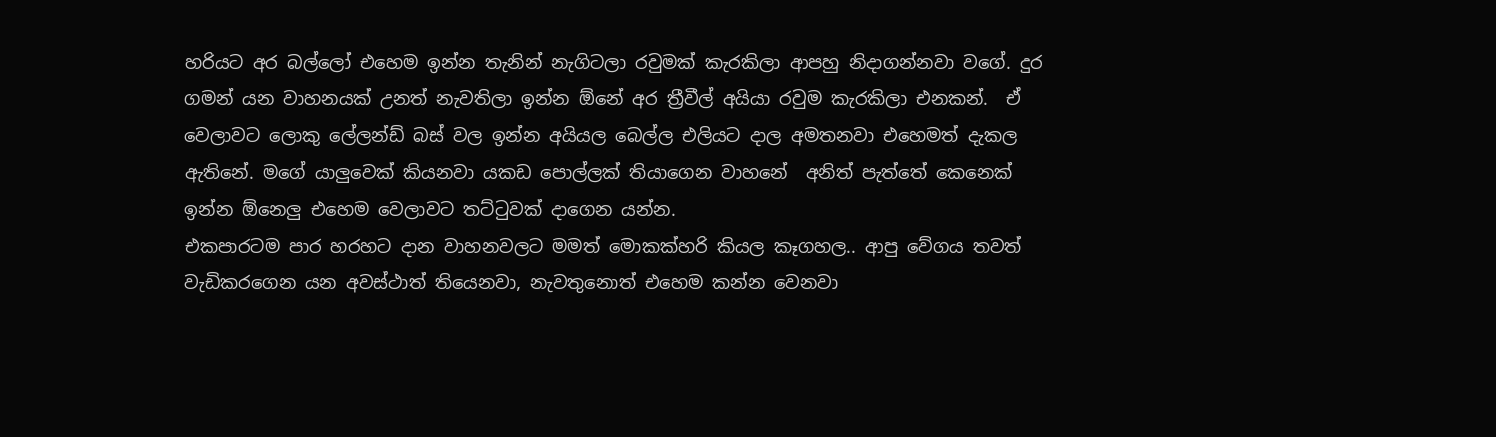හරියට අර බල්ලෝ එහෙම ඉන්න තැනින් නැගිටලා රවුමක් කැරකිලා ආපහු නිදාගන්නවා වගේ. දුර ගමන් යන වාහනයක් උනත් නැවතිලා ඉන්න ඕනේ අර ත්‍රීවීල් අයියා රවුම කැරකිලා එනකන්.  ඒ වෙලාවට ලොකු ලේලන්ඩ් බස් වල ඉන්න අයියල බෙල්ල එලියට දාල අමතනවා එහෙමත් දැකල ඇතිනේ. මගේ යාලුවෙක් කියනවා යකඩ පොල්ලක් තියාගෙන වාහනේ  අනිත් පැත්තේ කෙනෙක් ඉන්න ඕනෙලු එහෙම වෙලාවට තට්ටුවක් දාගෙන යන්න.
එකපාරටම පාර හරහට දාන වාහනවලට මමත් මොකක්හරි කියල කෑගහල.. ආපු වේගය තවත් වැඩිකරගෙන යන අවස්ථාත් තියෙනවා, නැවතුනොත් එහෙම කන්න වෙනවා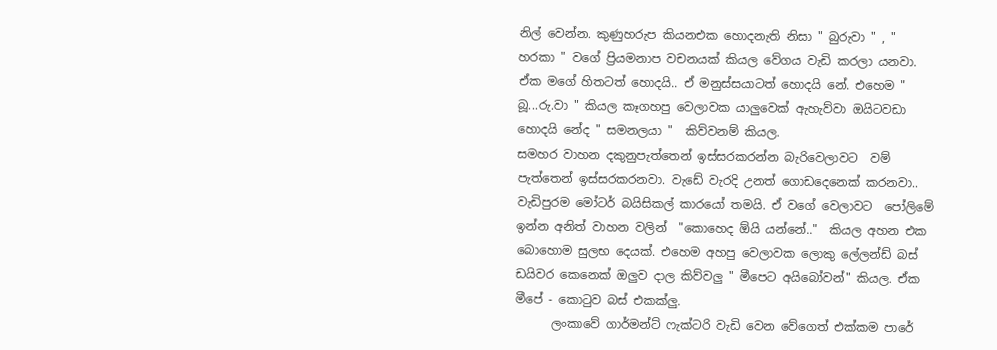නිල් වෙන්න. කුණුහරුප කියනඑක හොදනැති නිසා " බුරුවා " , " හරකා " වගේ ප්‍රියමනාප වචනයක් කියල වේගය වැඩි කරලා යනවා. ඒක මගේ හිතටත් හොදයි.. ඒ මනුස්සයාටත් හොදයි නේ. එහෙම " බූ...රු.වා " කියල කෑගහපු වෙලාවක යාලුවෙක් ඇහැව්වා ඔයිටවඩා හොදයි නේද " සමනලයා "  කිව්වනම් කියල.
සමහර වාහන දකුනුපැත්තෙන් ඉස්සරකරන්න බැරිවෙලාවට  වම් පැත්තෙන් ඉස්සරකරනවා. වැඩේ වැරදි උනත් ගොඩදෙනෙක් කරනවා.. වැඩිපුරම මෝටර් බයිසිකල් කාරයෝ තමයි. ඒ වගේ වෙලාවට  පෝලිමේ ඉන්න අනිත් වාහන වලින්  "කොහෙද ඕයි යන්නේ.."  කියල අහන එක බොහොම සුලභ දෙයක්. එහෙම අහපු වෙලාවක ලොකු ලේලන්ඩ් බස් ඩයිවර කෙනෙක් ඔලුව දාල කිව්වලු " මීපෙට අයිබෝවන්" කියල. ඒක මීපේ - කොටුව බස් එකක්ලු.
      ලංකාවේ ගාර්මන්ට් ෆැක්ටරි වැඩි වෙන වේගෙත් එක්කම පාරේ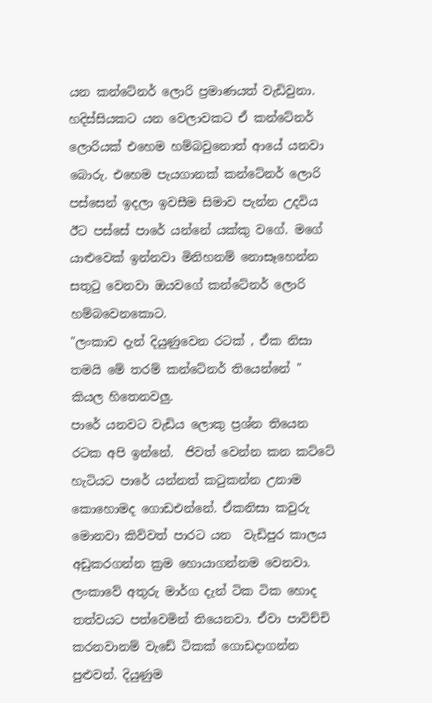යන කන්ටේනර් ලොරි ප්‍රමාණයත් වැඩිවුනා. හදිස්සියකට යන වෙලාවකට ඒ කන්ටේනර් ලොරියක් එහෙම හම්බවුනොත් ආයේ යනවා බොරු. එහෙම පැයගානක් කන්ටේනර් ලොරි පස්සෙන් ඉදලා ඉවසීම සිමාව පැන්න උදවිය ඊට පස්සේ පාරේ යන්නේ යක්කු වගේ. මගේ යාළුවෙක් ඉන්නවා මිනිහනම් නොසෑහෙන්න සතුටු වෙනවා ඔයවගේ කන්ටේනර් ලොරි හම්බවෙනකොට.
"ලංකාව දැන් දියුණුවෙන රටක් , ඒක නිසා තමයි මේ තරම් කන්ටේනර් තියෙන්නේ "  කියල හිතෙනවලු.
පාරේ යනවට වැඩිය ලොකු ප්‍රශ්න තියෙන රටක අපි ඉන්නේ.  ජිවත් වෙන්න කන කට්ටේ හැටියට පාරේ යන්නත් කටුකන්න උනාම කොහොමද ගොඩඑන්නේ. ඒකනිසා කවුරු මොනවා කිව්වත් පාරට යන  වැඩිපුර කාලය  අඩුකරගන්න ක්‍රම හොයාගන්නම වෙනවා.  ලංකාවේ අතුරු මාර්ග දැන් ටික ටික හොද තත්වයට පත්වෙමින් තියෙනවා. ඒවා පාවිච්චි කරනවානම් වැඩේ ටිකක් ගොඩදාගන්න පුළුවන්. දියුණුම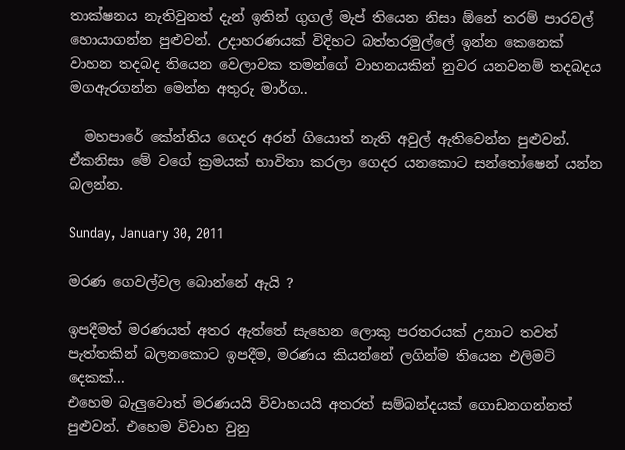තාක්ෂනය නැතිවුනත් දැන් ඉතින් ගුගල් මැප් තියෙන නිසා ඕනේ තරම් පාරවල් හොයාගන්න පුළුවන්. උදාහරණයක් විදිහට බත්තරමුල්ලේ ඉන්න කෙනෙක්   වාහන තදබද තියෙන වෙලාවක තමන්ගේ වාහනයකින් නුවර යනවනම් තදබදය මගඇරගන්න මෙන්න අතුරු මාර්ග..

  මහපාරේ කේන්තිය ගෙදර අරන් ගියොත් නැති අවුල් ඇතිවෙන්න පුළුවන්. ඒකනිසා මේ වගේ ක්‍රමයක් භාවිතා කරලා ගෙදර යනකොට සන්තෝෂෙන් යන්න බලන්න.

Sunday, January 30, 2011

මරණ ගෙවල්වල බොන්නේ ඇයි ?

ඉපදීමත් මරණයත් අතර ඇත්තේ සැහෙන ලොකු පරතරයක් උනාට තවත් පැත්තකින් බලනකොට ඉපදීම, මරණය කියන්නේ ලගින්ම තියෙන එලිමට් දෙකක්...
එහෙම බැලුවොත් මරණයයි විවාහයයි අතරත් සම්බන්දයක් ගොඩනගන්නත් පුළුවන්. එහෙම විවාහ වුනු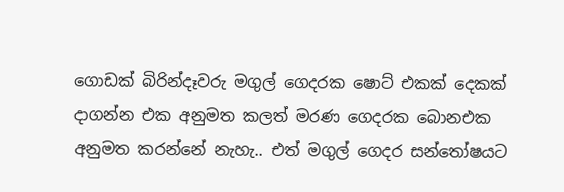ගොඩක් බිරින්දෑවරු මගුල් ගෙදරක ෂොට් එකක් දෙකක් දාගන්න එක අනුමත කලත් මරණ ගෙදරක බොනඑක   අනුමත කරන්නේ නැහැ.. එත් මගුල් ගෙදර සන්තෝෂයට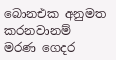බොනඑක අනුමත කරනවානම්  මරණ ගෙදර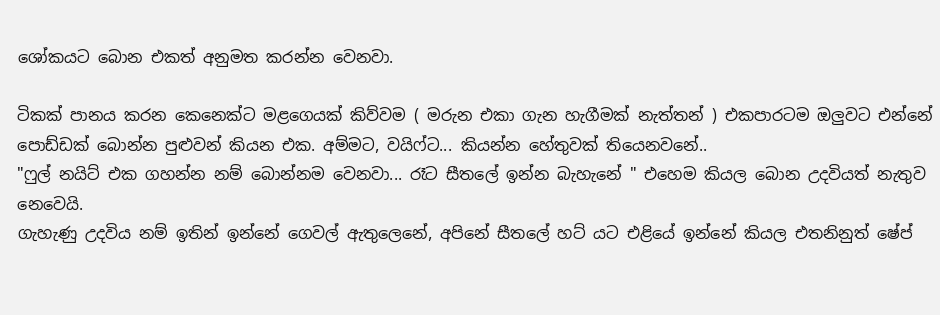ශෝකයට බොන එකත් අනුමත කරන්න වෙනවා.

ටිකක් පානය කරන කෙනෙක්ට මළගෙයක් කිව්වම ( මරුන එකා ගැන හැගීමක් නැත්තන් ) එකපාරටම ඔලුවට එන්නේ පොඩ්ඩක් බොන්න පුළුවන් කියන එක. අම්මට, වයිෆ්ට... කියන්න හේතුවක් තියෙනවනේ..
"ෆුල් නයිට් එක ගහන්න නම් බොන්නම වෙනවා... රෑට සීතලේ ඉන්න බැහැනේ " එහෙම කියල බොන උදවියත් නැතුව නෙවෙයි.
ගැහැණු උදවිය නම් ඉතින් ඉන්නේ ගෙවල් ඇතුලෙනේ, අපිනේ සීතලේ හට් යට එළියේ ඉන්නේ කියල එතනිනුත් ෂේප්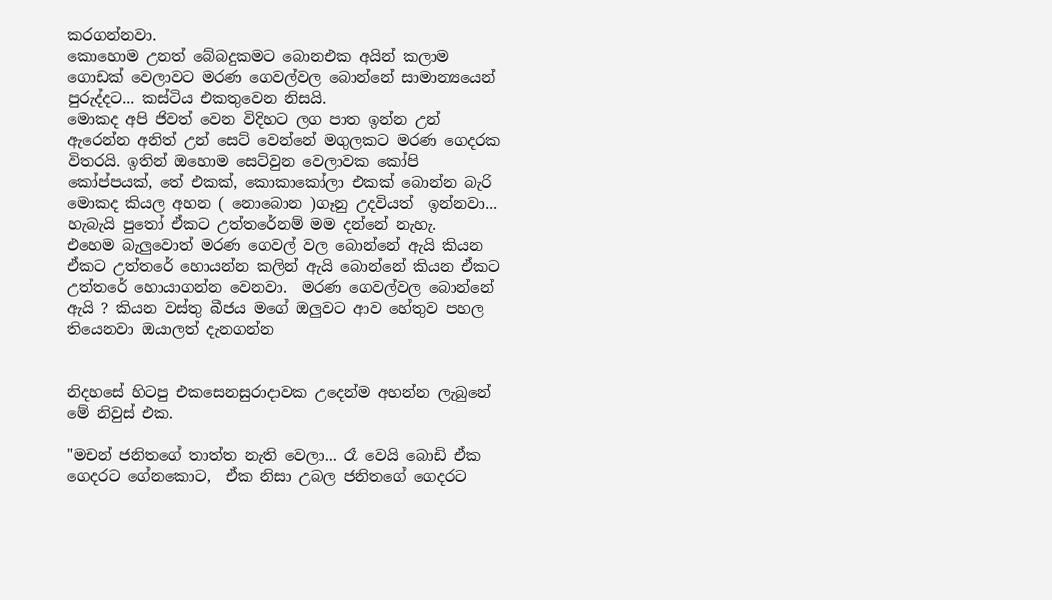කරගන්නවා.
කොහොම උනත් බේබදුකමට බොනඑක අයින් කලාම ගොඩක් වෙලාවට මරණ ගෙවල්වල බොන්නේ සාමාන්‍යයෙන් පුරුද්දට... කස්ටිය එකතුවෙන නිසයි.
මොකද අපි ජිවත් වෙන විදිහට ලග පාත ඉන්න උන් ඇරෙන්න අනිත් උන් සෙට් වෙන්නේ මගුලකට මරණ ගෙදරක විතරයි. ඉතින් ඔහොම සෙට්වුන වෙලාවක කෝපි කෝප්පයක්, තේ එකක්, කොකාකෝලා එකක් බොන්න බැරි මොකද කියල අහන ( නොබොන )ගෑනු උදවියත්  ඉන්නවා... හැබැයි පුතෝ ඒකට උත්තරේනම් මම දන්නේ නැහැ.
එහෙම බැලුවොත් මරණ ගෙවල් වල බොන්නේ ඇයි කියන ඒකට උත්තරේ හොයන්න කලින් ඇයි බොන්නේ කියන ඒකට උත්තරේ හොයාගන්න වෙනවා.  මරණ ගෙවල්වල බොන්නේ ඇයි ? කියන වස්තු බීජය මගේ ඔලුවට ආව හේතුව පහල තියෙනවා ඔයාලත් දැනගන්න


නිදහසේ හිටපු එකසෙනසුරාදාවක උදෙන්ම අහන්න ලැබුනේ මේ නිවුස් එක.

"මචන් ජනිතගේ තාත්ත නැති වෙලා... රෑ වෙයි බොඩි ඒක ගෙදරට ගේනකොට,  ඒක නිසා උබල ජනිතගේ ගෙදරට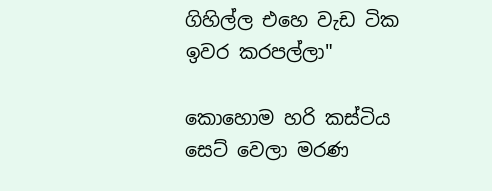ගිහිල්ල එහෙ වැඩ ටික ඉවර කරපල්ලා"

කොහොම හරි කස්ටිය සෙට් වෙලා මරණ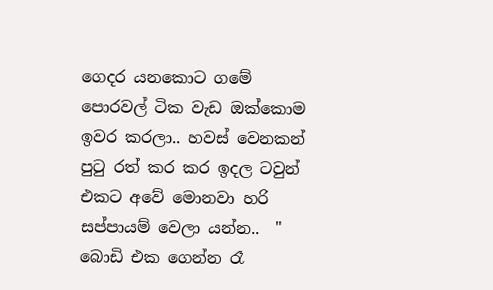ගෙදර යනකොට ගමේ පොරවල් ටික වැඩ ඔක්කොම ඉවර කරලා.. හවස් වෙනකන් පුටු රත් කර කර ඉදල ටවුන් එකට අවේ මොනවා හරි සප්පායම් වෙලා යන්න..  " බොඩි එක ගෙන්න රෑ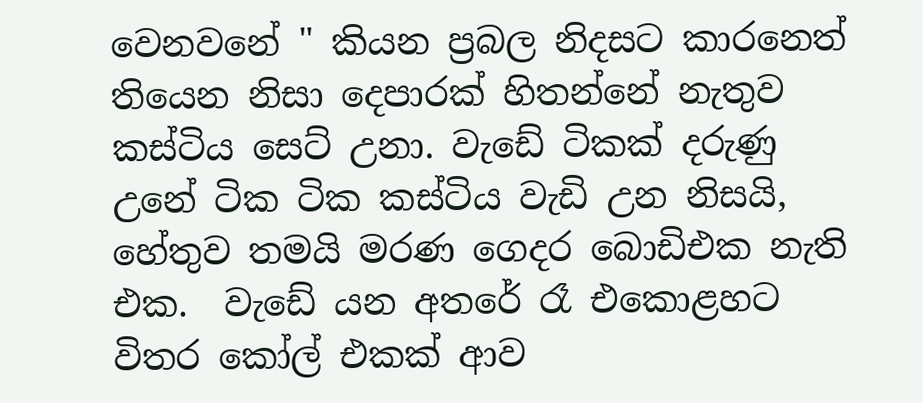වෙනවනේ " කියන ප්‍රබල නිදසට කාරනෙත් තියෙන නිසා දෙපාරක් හිතන්නේ නැතුව කස්ටිය සෙට් උනා. වැඩේ ටිකක් දරුණු උනේ ටික ටික කස්ටිය වැඩි උන නිසයි, හේතුව තමයි මරණ ගෙදර බොඩිඑක නැති එක.  වැඩේ යන අතරේ රෑ එකොළහට විතර කෝල් එකක් ආව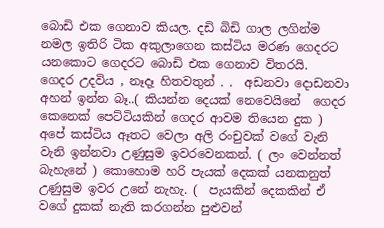බොඩි එක ගෙනාව කියල. දඩි බිඩි ගාල ලගින්ම නමල ඉතිරි ටික අකුලාගෙන කස්ටිය මරණ ගෙදරට යනකොට ගෙදරට බොඩි එක ගෙනාව විතරයි.
ගෙදර උදවිය , නෑදෑ හිතවතුන් . .  අඩනවා දොඩනවා අහන් ඉන්න බෑ..( කියන්න දෙයක් නෙවෙයිනේ  ගෙදර කෙනෙක් පෙට්ටියකින් ගෙදර ආවම තියෙන දුක )
අපේ කස්ටිය ඈතට වෙලා අලි රංචුවක් වගේ වැනි වැනි ඉන්නවා උණුසුම ඉවරවෙනකන්. ( ලං වෙන්නත් බැහැනේ ) කොහොම හරි පැයක් දෙකක් යනකනුත් උණුසුම ඉවර උනේ නැහැ. (  පැයකින් දෙකකින් ඒ වගේ දුකක් නැති කරගන්න පුළුවන්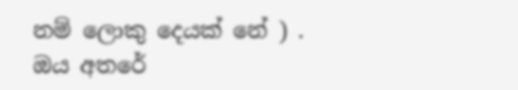නම් ලොකු දෙයක් නේ ) .
ඔය අතරේ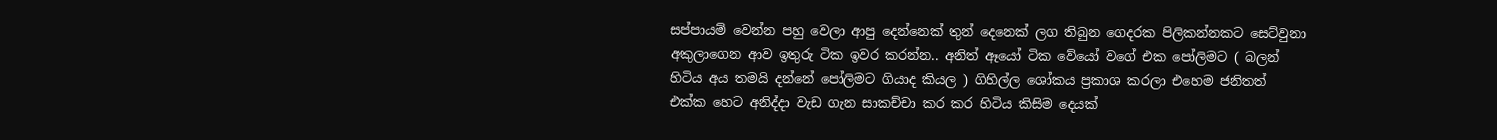සප්පායම් වෙන්න පහු වෙලා ආපු දෙන්නෙක් තුන් දෙනෙක් ලග තිබුන ගෙදරක පිලිකන්නකට සෙට්වුනා අකුලාගෙන ආව ඉතුරු ටික ඉවර කරන්න.. අනිත් ඈයෝ ටික වේයෝ වගේ එක පෝලිමට ( බලන් හිටිය අය තමයි දන්නේ පෝලිමට ගියාද කියල ) ගිහිල්ල ශෝකය ප්‍රකාශ කරලා එහෙම ජනිතත් එක්ක හෙට අනිද්දා වැඩ ගැන සාකච්චා කර කර හිටිය කිසිම දෙයක්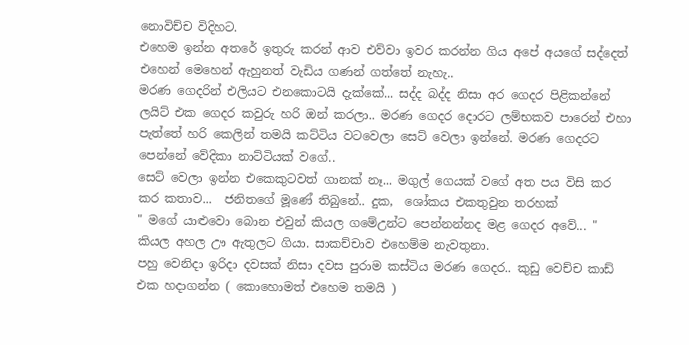නොවිච්ච විදිහට.
එහෙම ඉන්න අතරේ ඉතුරු කරන් ආව එව්වා ඉවර කරන්න ගිය අපේ අයගේ සද්දෙත් එහෙන් මෙහෙන් ඇහුනත් වැඩිය ගණන් ගත්තේ නැහැ..
මරණ ගෙදරින් එලියට එනකොටයි දැක්කේ... සද්ද බද්ද නිසා අර ගෙදර පිළිකන්නේ ලයිට් එක ගෙදර කවුරු හරි ඔන් කරලා.. මරණ ගෙදර දොරට ලම්භකව පාරෙන් එහා පැත්තේ හරි කෙලින් තමයි කට්ටිය වටවෙලා සෙට් වෙලා ඉන්නේ. මරණ ගෙදරට පෙන්නේ වේදිකා නාට්ටියක් වගේ..
සෙට් වෙලා ඉන්න එකෙකුටවත් ගානක් නෑ... මගුල් ගෙයක් වගේ අත පය විසි කර කර කතාව...  ජනිතගේ මූණේ තිබුනේ.. දුක,  ශෝකය එකතුවුන තරහක්
" මගේ යාළුවො බොන එවුන් කියල ගමේඋන්ට පෙන්නන්නද මළ ගෙදර අවේ... " කියල අහල ඌ ඇතුලට ගියා. සාකච්චාව එහෙම්ම නැවතුනා.
පහු වෙනිදා ඉරිදා දවසක් නිසා දවස පුරාම කස්ටිය මරණ ගෙදර.. කුඩු වෙච්ච කාඩ් එක හදාගන්න ( කොහොමත් එහෙම තමයි )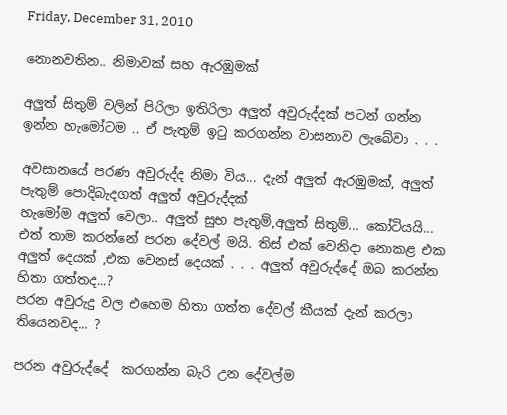Friday, December 31, 2010

නොනවතින.. නිමාවක් සහ ඇරඹුමක්

අලුත් සිතුම් වලින් පිරිලා ඉතිරිලා අලුත් අවුරුද්දක් පටන් ගන්න ඉන්න හැමෝටම .. ඒ පැතුම් ඉටු කරගන්න වාසනාව ලැබේවා . . .

අවසානයේ පරණ අවුරුද්ද නිමා විය... දැන් අලුත් ඇරඹුමක්, අලුත් පැතුම් පොදිබැදගත් අලුත් අවුරුද්දක්
හැමෝම අලුත් වෙලා.. අලුත් සුභ පැතුම්,අලුත් සිතුම්... කෝටියයි...
එත් තාම කරන්නේ පරන දේවල් මයි. තිස් එක් වෙනිදා නොකළ එක අලුත් දෙයක් ,එක වෙනස් දෙයක් . . . අලුත් අවුරුද්දේ ඔබ කරන්න හිතා ගත්තද...?
පරන අවුරුදු වල එහෙම හිතා ගත්ත දේවල් කීයක් දැන් කරලා තියෙනවද... ?

පරන අවුරුද්දේ  කරගන්න බැරි උන දේවල්ම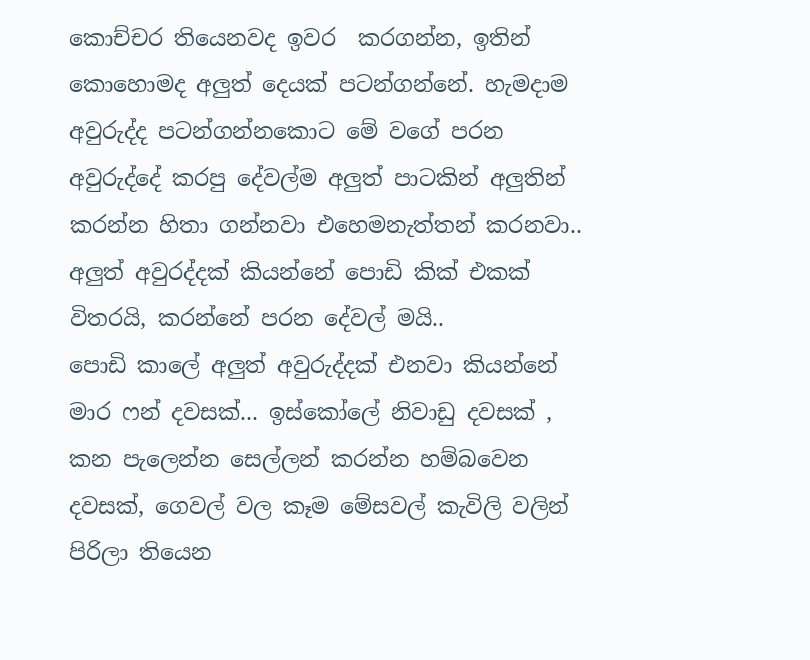කොච්චර තියෙනවද ඉවර  කරගන්න, ඉතින් කොහොමද අලුත් දෙයක් පටන්ගන්නේ. හැමදාම අවුරුද්ද පටන්ගන්නකොට මේ වගේ පරන අවුරුද්දේ කරපු දේවල්ම අලුත් පාටකින් අලුතින් කරන්න හිතා ගන්නවා එහෙමනැත්තන් කරනවා..
අලුත් අවුරද්දක් කියන්නේ පොඩි කික් එකක් විතරයි, කරන්නේ පරන දේවල් මයි..
පොඩි කාලේ අලුත් අවුරුද්දක් එනවා කියන්නේ මාර ෆන් දවසක්... ඉස්කෝලේ නිවාඩු දවසක් , කන පැලෙන්න සෙල්ලන් කරන්න හම්බවෙන දවසක්, ගෙවල් වල කෑම මේසවල් කැවිලි වලින් පිරිලා තියෙන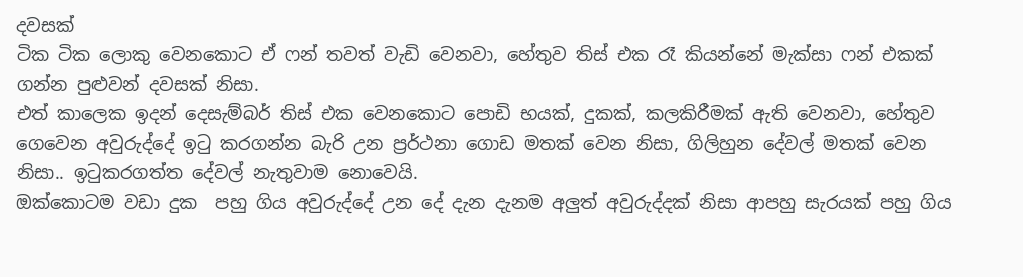දවසක්
ටික ටික ලොකු වෙනකොට ඒ ෆන් තවත් වැඩි වෙනවා, හේතුව තිස් එක රෑ කියන්නේ මැක්සා ෆන් එකක් ගන්න පුළුවන් දවසක් නිසා.
එත් කාලෙක ඉදන් දෙසැම්බර් තිස් එක වෙනකොට පොඩි භයක්, දුකක්, කලකිරීමක් ඇති වෙනවා, හේතුව ගෙවෙන අවුරුද්දේ ඉටු කරගන්න බැරි උන ප්‍රර්ථනා ගොඩ මතක් වෙන නිසා, ගිලිහුන දේවල් මතක් වෙන නිසා.. ඉටුකරගත්ත දේවල් නැතුවාම නොවෙයි.
ඔක්කොටම වඩා දුක  පහු ගිය අවුරුද්දේ උන දේ දැන දැනම අලුත් අවුරුද්දක් නිසා ආපහු සැරයක් පහු ගිය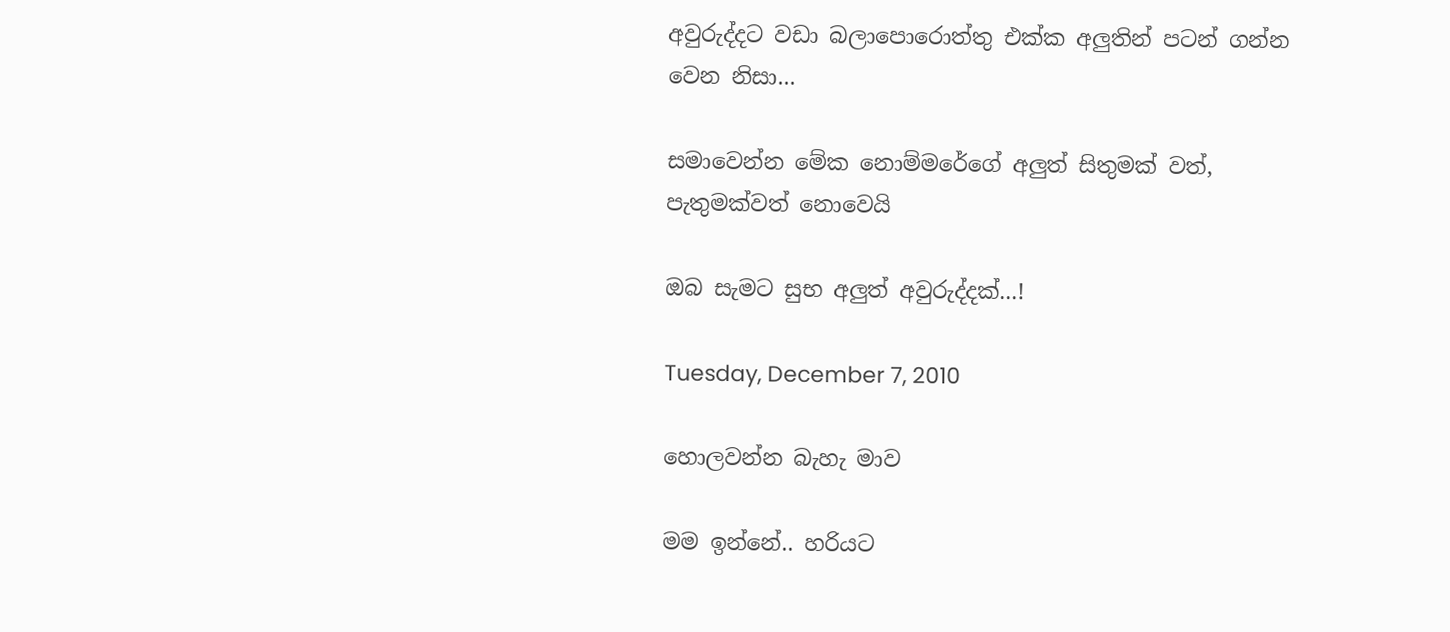අවුරුද්දට වඩා බලාපොරොත්තු එක්ක අලුතින් පටන් ගන්න වෙන නිසා...

සමාවෙන්න මේක නොම්මරේගේ අලුත් සිතුමක් වත්, පැතුමක්වත් නොවෙයි

ඔබ සැමට සුභ අලුත් අවුරුද්දක්...!

Tuesday, December 7, 2010

හොලවන්න බැහැ මාව

මම ඉන්නේ.. හරියට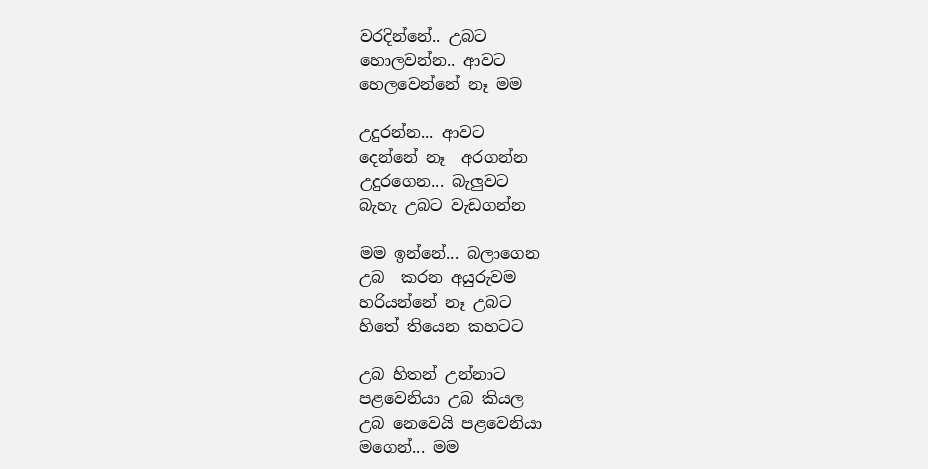වරදින්නේ.. උබට
හොලවන්න.. ආවට
හෙලවෙන්නේ නෑ මම

උදුරන්න... ආවට
දෙන්නේ නෑ  අරගන්න
උදුරගෙන... බැලුවට
බැහැ උබට වැඩගන්න

මම ඉන්නේ... බලාගෙන
උබ  කරන අයුරුවම
හරියන්නේ නෑ උබට
හිතේ තියෙන කහටට

උබ හිතන් උන්නාට
පළවෙනියා උබ කියල
උබ නෙවෙයි පළවෙනියා
මගෙන්... මම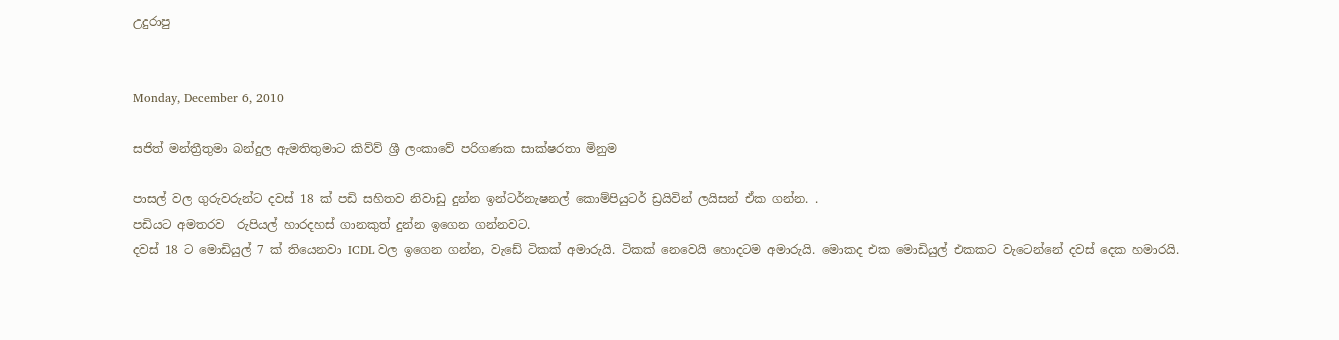උදුරාපු


Monday, December 6, 2010

සජිත් මන්ත්‍රීතුමා බන්දුල ඇමතිතුමාට කිව්ව් ශ්‍රී ලංකාවේ පරිගණක සාක්ෂරතා මිනුම

පාසල් වල ගුරුවරුන්ට දවස් 18 ක් පඩි සහිතව නිවාඩු දුන්න ඉන්ටර්නැෂනල් කොම්පියුටර් ඩ්‍රයිවින් ලයිසන් ඒක ගන්න. .
පඩියට අමතරව  රුපියල් හාරදහස් ගානකුත් දුන්න ඉගෙන ගන්නවට.
දවස් 18 ට මොඩියුල් 7 ක් තියෙනවා ICDL වල ඉගෙන ගන්න, වැඩේ ටිකක් අමාරුයි. ටිකක් නෙවෙයි හොදටම අමාරුයි. මොකද එක මොඩියුල් එකකට වැටෙන්නේ දවස් දෙක හමාරයි.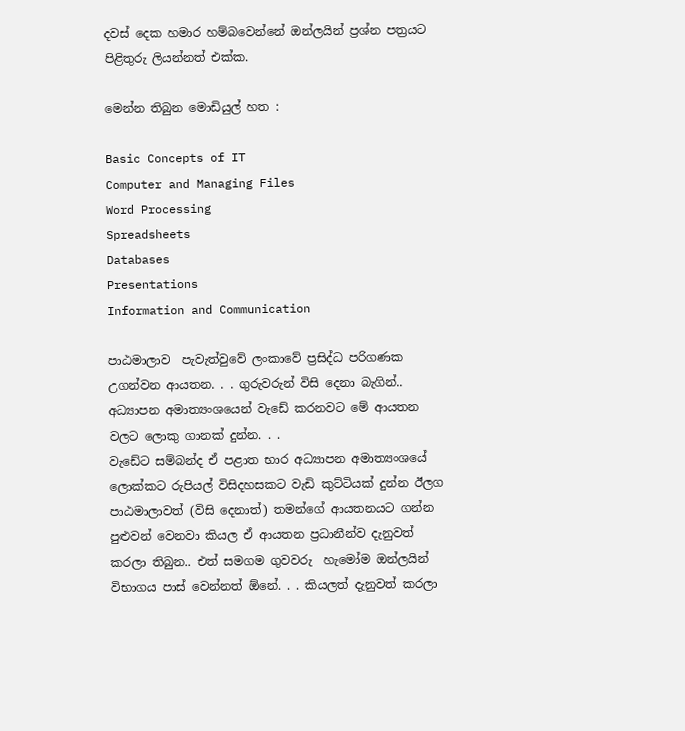දවස් දෙක හමාර හම්බවෙන්නේ ඔන්ලයින් ප්‍රශ්න පත්‍රයට පිළිතුරු ලියන්නත් එක්ක.

මෙන්න තිබුන මොඩියුල් හත :

Basic Concepts of IT
Computer and Managing Files
Word Processing
Spreadsheets
Databases
Presentations
Information and Communication

පාඨමාලාව  පැවැත්වුවේ ලංකාවේ ප්‍රසිද්ධ පරිගණක උගන්වන ආයතන. . . ගුරුවරුන් විසි දෙනා බැගින්..
අධ්‍යාපන අමාත්‍යංශයෙන් වැඩේ කරනවට මේ ආයතන වලට ලොකු ගානක් දුන්න. . .
වැඩේට සම්බන්ද ඒ පළාත භාර අධ්‍යාපන අමාත්‍යංශයේ ලොක්කට රුපියල් විසිදහසකට වැඩි කුට්ටියක් දුන්න ඊලග පාඨමාලාවත් (විසි දෙනාත්) තමන්ගේ ආයතනයට ගන්න පුළුවන් වෙනවා කියල ඒ ආයතන ප්‍රධානීන්ව දැනුවත් කරලා තිබුන.. එත් සමගම ගුවවරු  හැමෝම ඔන්ලයින් විභාගය පාස් වෙන්නත් ඕනේ. . . කියලත් දැනුවත් කරලා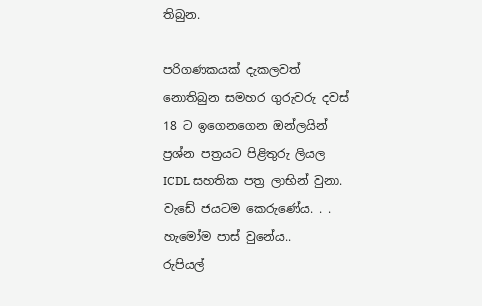තිබුන.

පරිගණකයක් දැකලවත් නොතිබුන සමහර ගුරුවරු දවස් 18 ට ඉගෙනගෙන ඔන්ලයින් ප්‍රශ්න පත්‍රයට පිළිතුරු ලියල ICDL සහතික පත්‍ර ලාභින් වුනා.
වැඩේ ජයටම කෙරුණේය. . .
හැමෝම පාස් වුනේය..
රුපියල්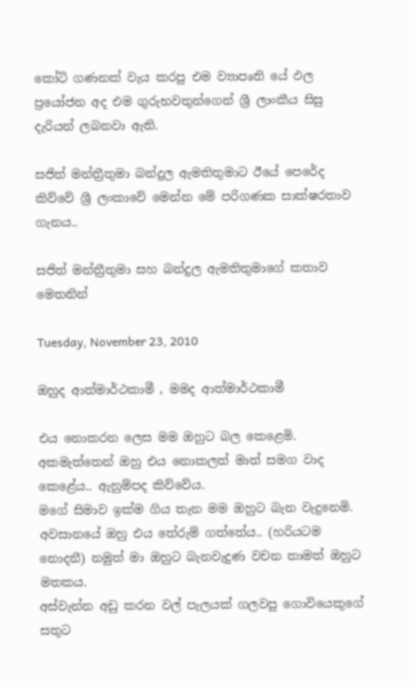කෝටි ගණනක් වැය කරපු එම ව්‍යාපෘති යේ ඵල ප්‍රයෝජන අද එම ගුරුභවතුන්ගෙන් ශ්‍රී ලාංකීය සිසු දැරියන් ලබනවා ඇති.

සජිත් මන්ත්‍රීතුමා බන්දුල ඇමතිතුමාට ඊයේ පෙරේද කිව්වේ ශ්‍රී ලංකාවේ මෙන්න මේ පරිගණක සාක්ෂරතාව ගැනය..

සජිත් මන්ත්‍රීතුමා සහ බන්දුල ඇමතිතුමාගේ කතාව මෙතනින්

Tuesday, November 23, 2010

ඔහුද ආත්මාර්ථකාමී , මමද ආත්මාර්ථකාමී

එය නොකරන ලෙස මම ඔහුට බල කෙළෙමි.  අකමැත්තෙන් ඔහු එය නොකලත් මාත් සමග වාද කෙළේය.. ඇනුම්පද කිව්වේය.
මගේ සිමාව ඉක්ම ගිය තැන මම ඔහුට බැන වැදුනෙමි.
අවසානයේ ඔහු එය තේරුම් ගත්තේය.. (හරියටම නොදනී) නමුත් මා ඔහුට බැනවැදුණ වචන තාමත් ඔහුට මතකය.
අස්වැන්න අඩු කරන වල් පැලයක් ගලවපු ගොවියෙකුගේ සතුට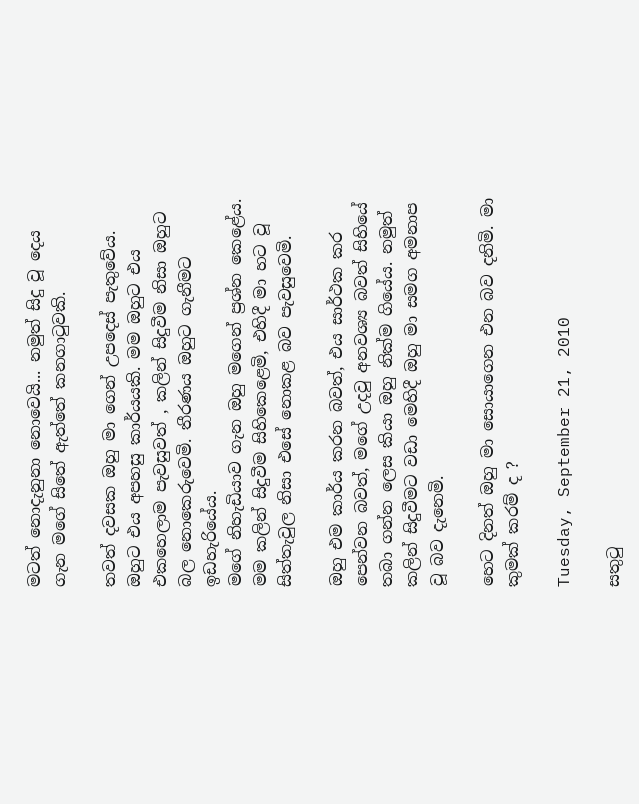මටත් නොදැනුනා නොවෙයි... නමුත් සිදු වූ දෙය ගැන මගේ සිතේ ඇත්තේ කනගාටුවකි.

තවත් දවසක ඔහු මා ගෙන් උපදෙස් පැතුවේය. ඔහුට එය අපහසු කාර්යයකි. මම ඔහුට එය එකහෙලාම පැවසුවත් , කලින් සිදුවීම නිසා ඔහුට බල නොකෙරුවෙමි. තීරණය ඔහුට ගැනීමට ඉඩහැරියේය.
මගේ නිහැඩියාව ගැන ඔහු මගෙන් ප්‍රශ්න කෙළේය. මම කලින් සිදුවීම සිහිකෙළෙමි, එහිදී මා හට වූ සිත්තැවුල නිසා එසේ නොකළ බව පැවසුවෙමි.

ඔහු එම කාර්ය කරන බවත්, එය සාර්ථක කර පෙන්වන බවත්, මගේ උදවු අනවශ්‍ය බවත් සිහියේ තබා ගන්න ලෙස කියා ඔහු නික්ම ගියේය. නමුත් කලින් සිදුවීමට වඩා මෙහිදී ඔහු මා සමග අමනාප වූ බව දැනෙමි.

හෙට දිනත් ඔහු මා සොයාගෙන එන බව දනිමි. මා කුමක් කරම් ද ?

Tuesday, September 21, 2010

සතුටු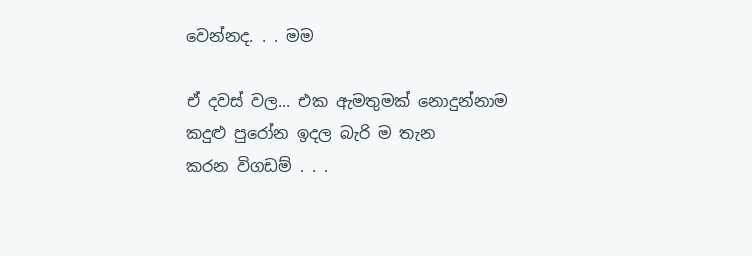වෙන්නද. . . මම

ඒ දවස් වල... එක ඇමතුමක් නොදුන්නාම
කදුළු පුරෝන ඉදල බැරි ම තැන
කරන විගඩම් . . .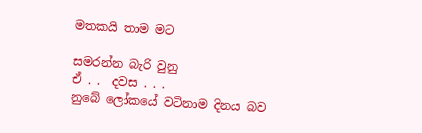මතකයි තාම මට

සමරන්න බැරි වුනු
ඒ . .  දවස . . .
නුබේ ලෝකයේ වටිනාම දිනය බව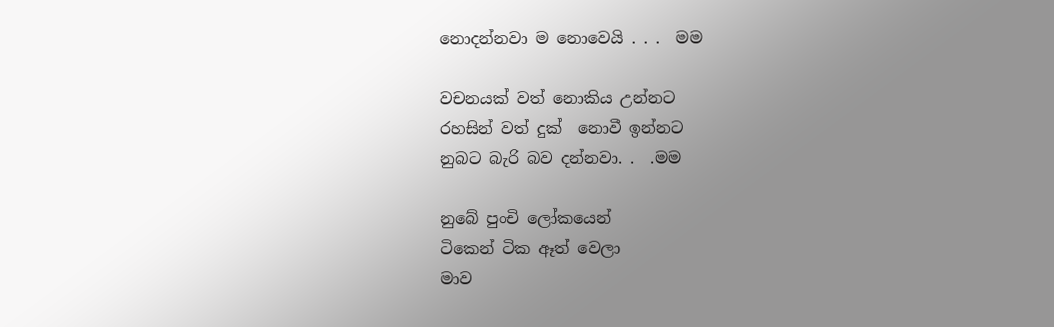නොදන්නවා ම නොවෙයි . . .  මම

වචනයක් වත් නොකිය උන්නට
රහසින් වත් දුක්  නොවී ඉන්නට
නුබට බැරි බව දන්නවා. .  .මම

නුබේ පුංචි ලෝකයෙන්
ටිකෙන් ටික ඈත් වෙලා
මාව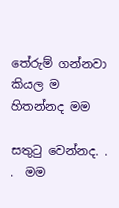තේරුම් ගන්නවා කියල ම  හිතන්නද මම

සතුටු වෙන්නද. . .  මම